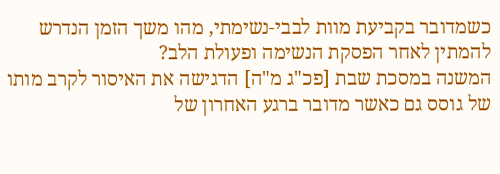כשמדובר בקביעת מוות לבבי-נשימתי, מהו משך הזמן הנדרש להמתין לאחר הפסקת הנשימה ופעולת הלב?
המשנה במסכת שבת [פכ"ג מ"ה] הדגישה את האיסור לקרב מותו של גוסס גם כאשר מדובר ברגע האחרון של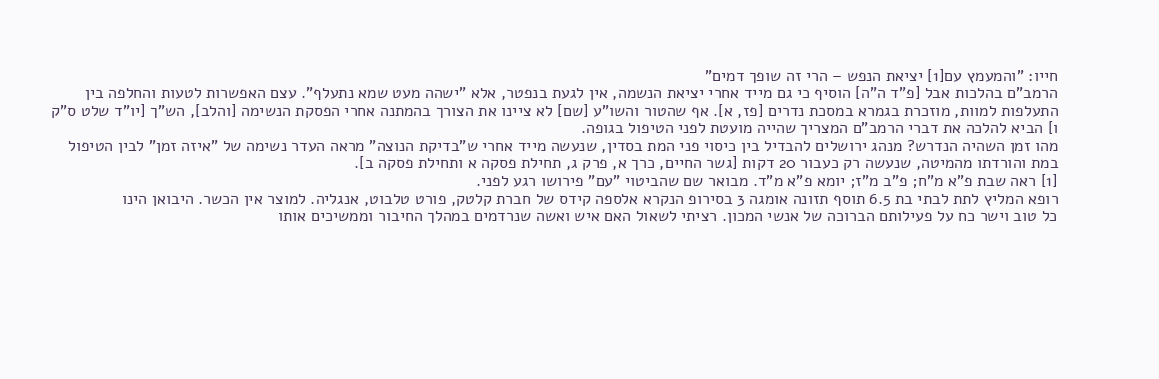חייו: "והמעמץ עם[1] יציאת הנפש – הרי זה שופך דמים"
הרמב"ם בהלכות אבל [פ"ד ה"ה] הוסיף כי גם מייד אחרי יציאת הנשמה, אין לגעת בנפטר, אלא "ישהה מעט שמא נתעלף". עצם האפשרות לטעות והחלפה בין התעלפות למוות, מוזכרת בגמרא במסכת נדרים [פז, א]. אף שהטור והשו"ע [שם] לא ציינו את הצורך בהמתנה אחרי הפסקת הנשימה [והלב], הש"ך [יו"ד שלט ס"ק ו] הביא להלכה את דברי הרמב"ם המצריך שהייה מועטת לפני הטיפול בגופה.
מהו זמן השהיה הנדרש? מנהג ירושלים להבדיל בין כיסוי פני המת בסדין, שנעשה מייד אחרי ש"בדיקת הנוצה" מראה העדר נשימה של "איזה זמן" לבין הטיפול במת והורדתו מהמיטה, שנעשה רק כעבור 20 דקות [גשר החיים, כרך א, פרק ג, תחילת פסקה א ותחילת פסקה ב].
[1] ראה שבת פ"א מ"ח; פ"ב מ"ז; יומא פ"א מ"ד. מבואר שם שהביטוי "עם" פירושו רגע לפני.
רופא המליץ לתת לבתי בת 6.5 תוסף תזונה אומגה 3 בסירופ הנקרא אלספה קידס של חברת קלטק, פורט טלבוט, אנגליה. למוצר אין הכשר. היבואן הינו
כל טוב וישר כח על פעילותם הברוכה של אנשי המכון. רציתי לשאול האם איש ואשה שנרדמים במהלך החיבור וממשיכים אותו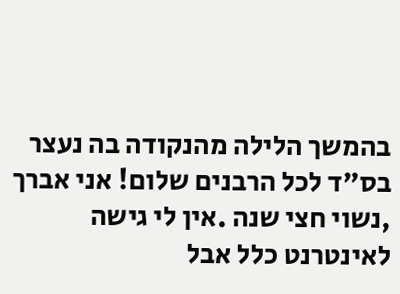בהמשך הלילה מהנקודה בה נעצר
בס"ד לכל הרבנים שלום! אני אברך ,נשוי חצי שנה .אין לי גישה לאינטרנט כלל אבל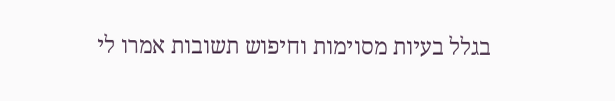בגלל בעיות מסוימות וחיפוש תשובות אמרו לי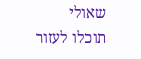שאולי תוכלו לעזור